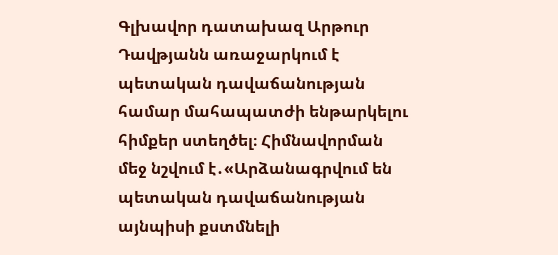Գլխավոր դատախազ Արթուր Դավթյանն առաջարկում է պետական դավաճանության համար մահապատժի ենթարկելու հիմքեր ստեղծել։ Հիմնավորման մեջ նշվում է․«Արձանագրվում են պետական դավաճանության այնպիսի քստմնելի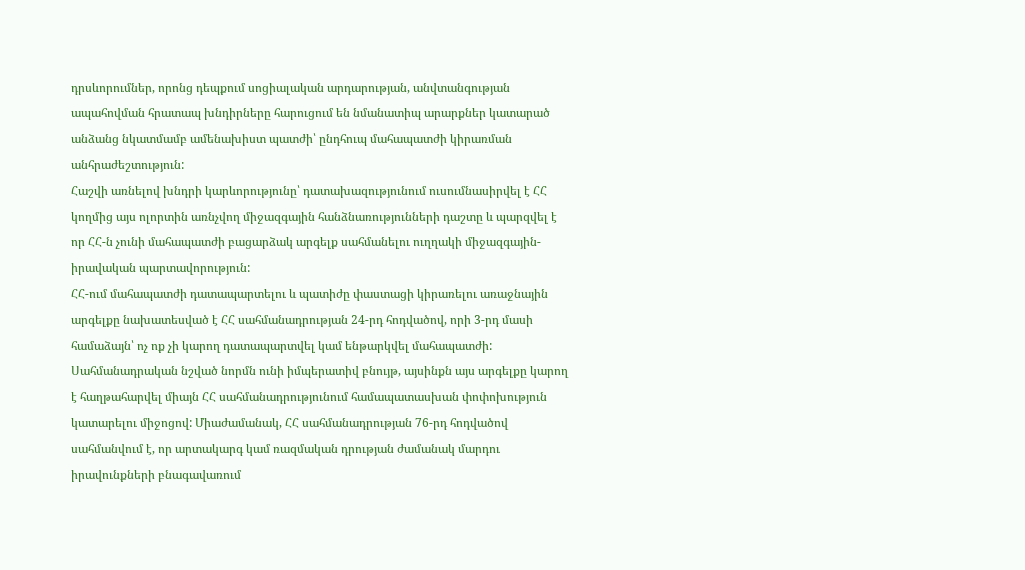դրսևորումներ, որոնց դեպքում սոցիալական արդարության, անվտանգության ապահովման հրատապ խնդիրները հարուցում են նմանատիպ արարքներ կատարած անձանց նկատմամբ ամենախիստ պատժի՝ ընդհուպ մահապատժի կիրառման անհրաժեշտություն:
Հաշվի առնելով խնդրի կարևորությունը՝ դատախազությունում ուսումնասիրվել է ՀՀ կողմից այս ոլորտին առնչվող միջազգային հանձնառությունների դաշտը և պարզվել է որ ՀՀ-ն չունի մահապատժի բացարձակ արգելք սահմանելու ուղղակի միջազգային-իրավական պարտավորություն:
ՀՀ-ում մահապատժի դատապարտելու և պատիժը փաստացի կիրառելու առաջնային արգելքը նախատեսված է ՀՀ սահմանադրության 24-րդ հոդվածով, որի 3-րդ մասի համաձայն՝ ոչ ոք չի կարող դատապարտվել կամ ենթարկվել մահապատժի: Սահմանադրական նշված նորմն ունի իմպերատիվ բնույթ, այսինքն այս արգելքը կարող է հաղթահարվել միայն ՀՀ սահմանադրությունում համապատասխան փոփոխություն կատարելու միջոցով: Միաժամանակ, ՀՀ սահմանադրության 76-րդ հոդվածով սահմանվում է, որ արտակարգ կամ ռազմական դրության ժամանակ մարդու իրավունքների բնագավառում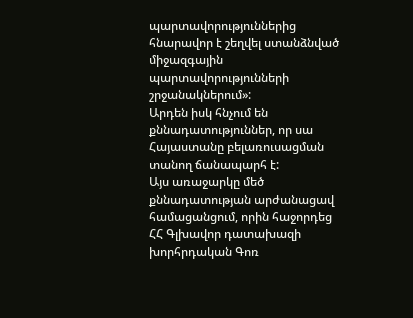պարտավորություններից հնարավոր է շեղվել ստանձնված միջազգային պարտավորությունների շրջանակներում»:
Արդեն իսկ հնչում են քննադատություններ, որ սա Հայաստանը բելառուսացման տանող ճանապարհ է:
Այս առաջարկը մեծ քննադատության արժանացավ համացանցում, որին հաջորդեց ՀՀ Գլխավոր դատախազի խորհրդական Գոռ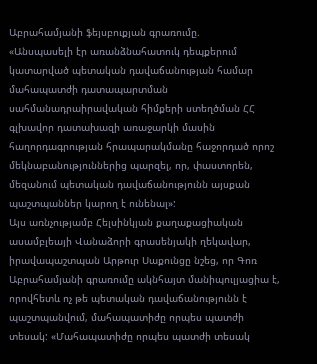Աբրահամյանի ֆեյսբուքյան գրառումը.
«Անսպասելի էր առանձնահատուկ դեպքերում կատարված պետական դավաճանության համար մահապատժի դատապարտման սահմանադրաիրավական հիմքերի ստեղծման ՀՀ գլխավոր դատախազի առաջարկի մասին հաղորդագրության հրապարակմանը հաջորդած որոշ մեկնաբանություններից պարզել, որ, փաստորեն, մեզանում պետական դավաճանությունն այսքան պաշտպաններ կարող է ունենալ»:
Այս առնչությամբ Հելսինկյան քաղաքացիական ասամբլեայի Վանաձորի գրասենյակի ղեկավար, իրավապաշտպան Արթուր Սաքունցը նշեց, որ Գոռ Աբրահամյանի գրառումը ակնհայտ մանիպուլյացիա է, որովհետև ոչ թե պետական դավաճանությունն է պաշտպանվում, մահապատիժը որպես պատժի տեսակ: «Մահապատիժը որպես պատժի տեսակ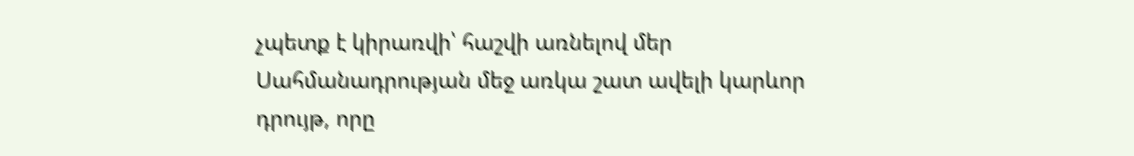չպետք է կիրառվի՝ հաշվի առնելով մեր Սահմանադրության մեջ առկա շատ ավելի կարևոր դրույթ, որը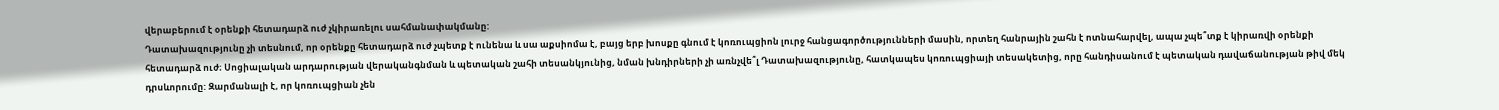վերաբերում է օրենքի հետադարձ ուժ չկիրառելու սահմանափակմանը:
Դատախազությունը չի տեսնում, որ օրենքը հետադարձ ուժ չպետք է ունենա և սա աքսիոմա է, բայց երբ խոսքը գնում է կոռուպցիոն լուրջ հանցագործությունների մասին, որտեղ հանրային շահն է ոտնահարվել, ապա չպե՞տք է կիրառվի օրենքի հետադարձ ուժ։ Սոցիալական արդարության վերականգնման և պետական շահի տեսանկյունից, նման խնդիրների չի առնչվե՞լ Դատախազությունը, հատկապես կոռուպցիայի տեսակետից, որը հանդիսանում է պետական դավաճանության թիվ մեկ դրսևորումը: Զարմանալի է, որ կոռուպցիան չեն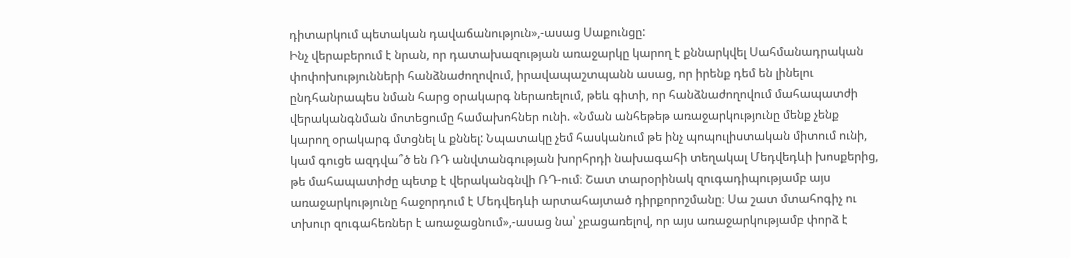դիտարկում պետական դավաճանություն»,-ասաց Սաքունցը:
Ինչ վերաբերում է նրան, որ դատախազության առաջարկը կարող է քննարկվել Սահմանադրական փոփոխությունների հանձնաժողովում, իրավապաշտպանն ասաց, որ իրենք դեմ են լինելու ընդհանրապես նման հարց օրակարգ ներառելում, թեև գիտի, որ հանձնաժողովում մահապատժի վերականգնման մոտեցումը համախոհներ ունի. «Նման անհեթեթ առաջարկությունը մենք չենք կարող օրակարգ մտցնել և քննել: Նպատակը չեմ հասկանում թե ինչ պոպուլիստական միտում ունի, կամ գուցե ազդվա՞ծ են ՌԴ անվտանգության խորհրդի նախագահի տեղակալ Մեդվեդևի խոսքերից, թե մահապատիժը պետք է վերականգնվի ՌԴ-ում։ Շատ տարօրինակ զուգադիպությամբ այս առաջարկությունը հաջորդում է Մեդվեդևի արտահայտած դիրքորոշմանը։ Սա շատ մտահոգիչ ու տխուր զուգահեռներ է առաջացնում»,-ասաց նա՝ չբացառելով, որ այս առաջարկությամբ փորձ է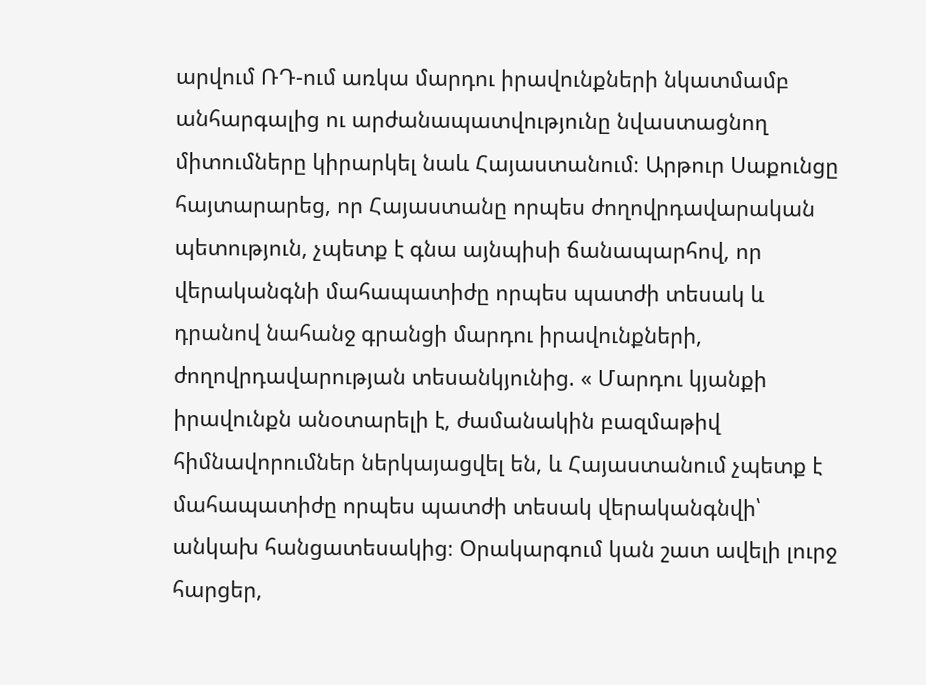արվում ՌԴ-ում առկա մարդու իրավունքների նկատմամբ անհարգալից ու արժանապատվությունը նվաստացնող միտումները կիրարկել նաև Հայաստանում։ Արթուր Սաքունցը հայտարարեց, որ Հայաստանը որպես ժողովրդավարական պետություն, չպետք է գնա այնպիսի ճանապարհով, որ վերականգնի մահապատիժը որպես պատժի տեսակ և դրանով նահանջ գրանցի մարդու իրավունքների, ժողովրդավարության տեսանկյունից. « Մարդու կյանքի իրավունքն անօտարելի է, ժամանակին բազմաթիվ հիմնավորումներ ներկայացվել են, և Հայաստանում չպետք է մահապատիժը որպես պատժի տեսակ վերականգնվի՝ անկախ հանցատեսակից։ Օրակարգում կան շատ ավելի լուրջ հարցեր,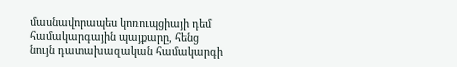մասնավորապես կոռուպցիայի դեմ համակարգային պայքարը, հենց նույն դատախազական համակարգի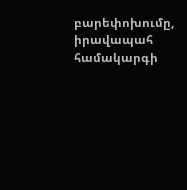բարեփոխումը, իրավապահ համակարգի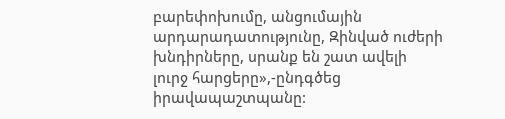բարեփոխումը, անցումային արդարադատությունը, Զինված ուժերի խնդիրները, սրանք են շատ ավելի լուրջ հարցերը»,-ընդգծեց իրավապաշտպանը: